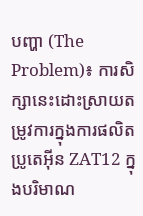បញ្ហា (The Problem)៖ ការសិក្សានេះដោះស្រាយតម្រូវការក្នុងការផលិតប្រូតេអ៊ីន ZAT12 ក្នុងបរិមាណ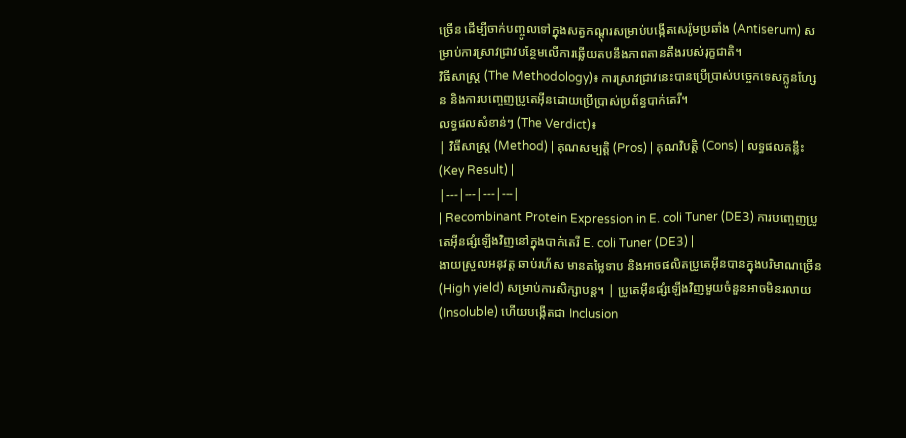ច្រើន ដើម្បីចាក់បញ្ចូលទៅក្នុងសត្វកណ្តុរសម្រាប់បង្កើតសេរ៉ូមប្រឆាំង (Antiserum) សម្រាប់ការស្រាវជ្រាវបន្ថែមលើការឆ្លើយតបនឹងភាពតានតឹងរបស់រុក្ខជាតិ។
វិធីសាស្ត្រ (The Methodology)៖ ការស្រាវជ្រាវនេះបានប្រើប្រាស់បច្ចេកទេសក្លូនហ្សែន និងការបញ្ចេញប្រូតេអ៊ីនដោយប្រើប្រាស់ប្រព័ន្ធបាក់តេរី។
លទ្ធផលសំខាន់ៗ (The Verdict)៖
| វិធីសាស្ត្រ (Method) | គុណសម្បត្តិ (Pros) | គុណវិបត្តិ (Cons) | លទ្ធផលគន្លឹះ (Key Result) |
|---|---|---|---|
| Recombinant Protein Expression in E. coli Tuner (DE3) ការបញ្ចេញប្រូតេអ៊ីនផ្សំឡើងវិញនៅក្នុងបាក់តេរី E. coli Tuner (DE3) |
ងាយស្រួលអនុវត្ត ឆាប់រហ័ស មានតម្លៃទាប និងអាចផលិតប្រូតេអ៊ីនបានក្នុងបរិមាណច្រើន (High yield) សម្រាប់ការសិក្សាបន្ត។ | ប្រូតេអ៊ីនផ្សំឡើងវិញមួយចំនួនអាចមិនរលាយ (Insoluble) ហើយបង្កើតជា Inclusion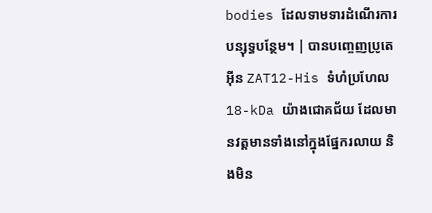bodies ដែលទាមទារដំណើរការបន្សុទ្ធបន្ថែម។ | បានបញ្ចេញប្រូតេអ៊ីន ZAT12-His ទំហំប្រហែល 18-kDa យ៉ាងជោគជ័យ ដែលមានវត្តមានទាំងនៅក្នុងផ្នែករលាយ និងមិន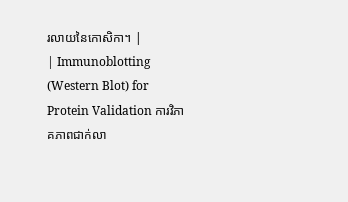រលាយនៃកោសិកា។ |
| Immunoblotting (Western Blot) for Protein Validation ការវិភាគភាពជាក់លា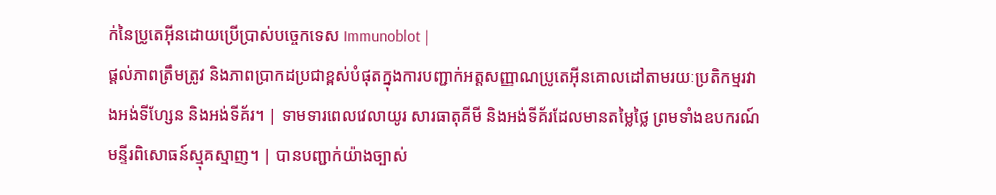ក់នៃប្រូតេអ៊ីនដោយប្រើប្រាស់បច្ចេកទេស Immunoblot |
ផ្តល់ភាពត្រឹមត្រូវ និងភាពប្រាកដប្រជាខ្ពស់បំផុតក្នុងការបញ្ជាក់អត្តសញ្ញាណប្រូតេអ៊ីនគោលដៅតាមរយៈប្រតិកម្មរវាងអង់ទីហ្សែន និងអង់ទីគ័រ។ | ទាមទារពេលវេលាយូរ សារធាតុគីមី និងអង់ទីគ័រដែលមានតម្លៃថ្លៃ ព្រមទាំងឧបករណ៍មន្ទីរពិសោធន៍ស្មុគស្មាញ។ | បានបញ្ជាក់យ៉ាងច្បាស់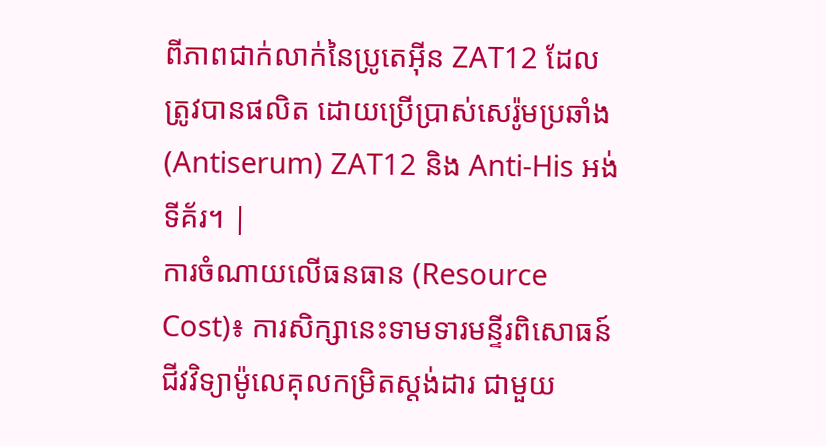ពីភាពជាក់លាក់នៃប្រូតេអ៊ីន ZAT12 ដែលត្រូវបានផលិត ដោយប្រើប្រាស់សេរ៉ូមប្រឆាំង (Antiserum) ZAT12 និង Anti-His អង់ទីគ័រ។ |
ការចំណាយលើធនធាន (Resource Cost)៖ ការសិក្សានេះទាមទារមន្ទីរពិសោធន៍ជីវវិទ្យាម៉ូលេគុលកម្រិតស្តង់ដារ ជាមួយ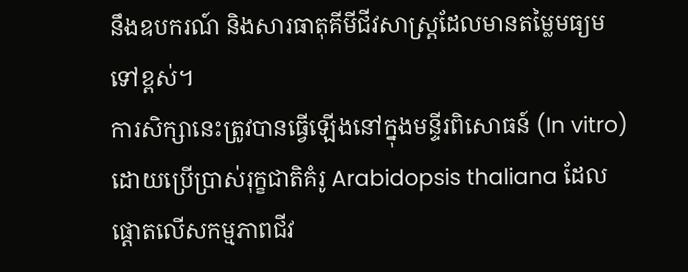នឹងឧបករណ៍ និងសារធាតុគីមីជីវសាស្ត្រដែលមានតម្លៃមធ្យមទៅខ្ពស់។
ការសិក្សានេះត្រូវបានធ្វើឡើងនៅក្នុងមន្ទីរពិសោធន៍ (In vitro) ដោយប្រើប្រាស់រុក្ខជាតិគំរូ Arabidopsis thaliana ដែលផ្តោតលើសកម្មភាពជីវ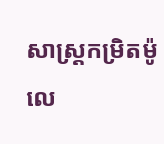សាស្រ្តកម្រិតម៉ូលេ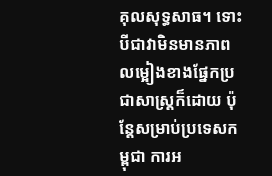គុលសុទ្ធសាធ។ ទោះបីជាវាមិនមានភាពលម្អៀងខាងផ្នែកប្រជាសាស្ត្រក៏ដោយ ប៉ុន្តែសម្រាប់ប្រទេសកម្ពុជា ការអ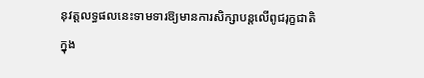នុវត្តលទ្ធផលនេះទាមទារឱ្យមានការសិក្សាបន្តលើពូជរុក្ខជាតិក្នុង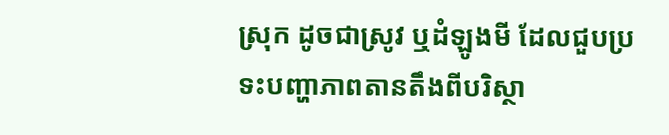ស្រុក ដូចជាស្រូវ ឬដំឡូងមី ដែលជួបប្រទះបញ្ហាភាពតានតឹងពីបរិស្ថា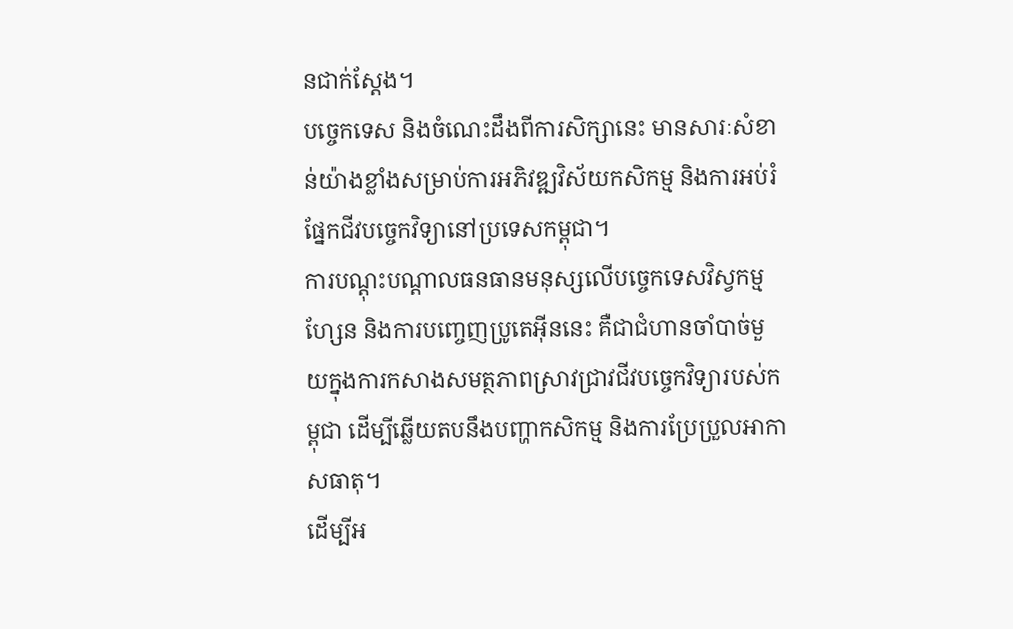នជាក់ស្តែង។
បច្ចេកទេស និងចំណេះដឹងពីការសិក្សានេះ មានសារៈសំខាន់យ៉ាងខ្លាំងសម្រាប់ការអភិវឌ្ឍវិស័យកសិកម្ម និងការអប់រំផ្នែកជីវបច្ចេកវិទ្យានៅប្រទេសកម្ពុជា។
ការបណ្តុះបណ្តាលធនធានមនុស្សលើបច្ចេកទេសវិស្វកម្មហ្សែន និងការបញ្ចេញប្រូតេអ៊ីននេះ គឺជាជំហានចាំបាច់មួយក្នុងការកសាងសមត្ថភាពស្រាវជ្រាវជីវបច្ចេកវិទ្យារបស់កម្ពុជា ដើម្បីឆ្លើយតបនឹងបញ្ហាកសិកម្ម និងការប្រែប្រួលអាកាសធាតុ។
ដើម្បីអ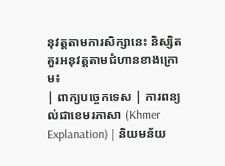នុវត្តតាមការសិក្សានេះ និស្សិតគួរអនុវត្តតាមជំហានខាងក្រោម៖
| ពាក្យបច្ចេកទេស | ការពន្យល់ជាខេមរភាសា (Khmer Explanation) | និយមន័យ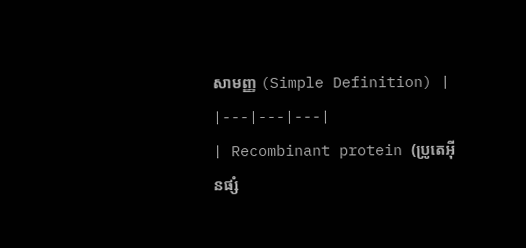សាមញ្ញ (Simple Definition) |
|---|---|---|
| Recombinant protein (ប្រូតេអ៊ីនផ្សំ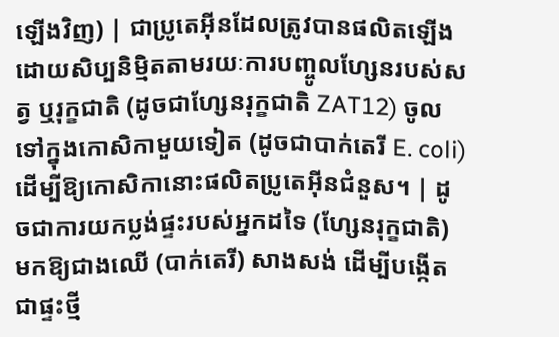ឡើងវិញ) | ជាប្រូតេអ៊ីនដែលត្រូវបានផលិតឡើងដោយសិប្បនិម្មិតតាមរយៈការបញ្ចូលហ្សែនរបស់សត្វ ឬរុក្ខជាតិ (ដូចជាហ្សែនរុក្ខជាតិ ZAT12) ចូលទៅក្នុងកោសិកាមួយទៀត (ដូចជាបាក់តេរី E. coli) ដើម្បីឱ្យកោសិកានោះផលិតប្រូតេអ៊ីនជំនួស។ | ដូចជាការយកប្លង់ផ្ទះរបស់អ្នកដទៃ (ហ្សែនរុក្ខជាតិ) មកឱ្យជាងឈើ (បាក់តេរី) សាងសង់ ដើម្បីបង្កើតជាផ្ទះថ្មី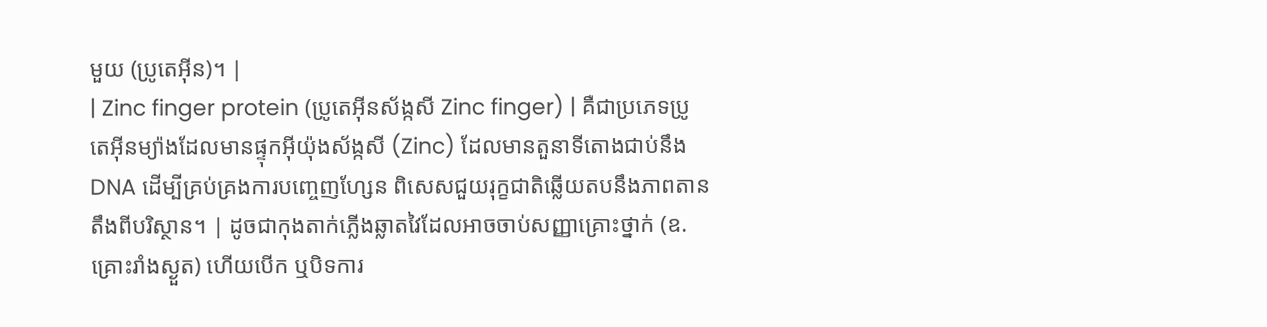មួយ (ប្រូតេអ៊ីន)។ |
| Zinc finger protein (ប្រូតេអ៊ីនស័ង្កសី Zinc finger) | គឺជាប្រភេទប្រូតេអ៊ីនម្យ៉ាងដែលមានផ្ទុកអ៊ីយ៉ុងស័ង្កសី (Zinc) ដែលមានតួនាទីតោងជាប់នឹង DNA ដើម្បីគ្រប់គ្រងការបញ្ចេញហ្សែន ពិសេសជួយរុក្ខជាតិឆ្លើយតបនឹងភាពតានតឹងពីបរិស្ថាន។ | ដូចជាកុងតាក់ភ្លើងឆ្លាតវៃដែលអាចចាប់សញ្ញាគ្រោះថ្នាក់ (ឧ. គ្រោះរាំងស្ងួត) ហើយបើក ឬបិទការ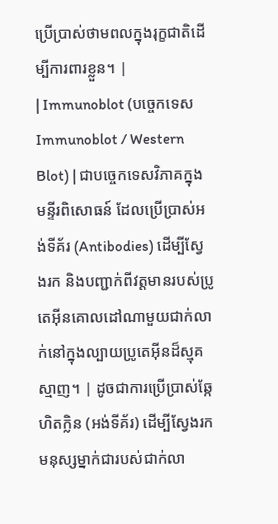ប្រើប្រាស់ថាមពលក្នុងរុក្ខជាតិដើម្បីការពារខ្លួន។ |
| Immunoblot (បច្ចេកទេស Immunoblot / Western Blot) | ជាបច្ចេកទេសវិភាគក្នុងមន្ទីរពិសោធន៍ ដែលប្រើប្រាស់អង់ទីគ័រ (Antibodies) ដើម្បីស្វែងរក និងបញ្ជាក់ពីវត្តមានរបស់ប្រូតេអ៊ីនគោលដៅណាមួយជាក់លាក់នៅក្នុងល្បាយប្រូតេអ៊ីនដ៏ស្មុគស្មាញ។ | ដូចជាការប្រើប្រាស់ឆ្កែហិតក្លិន (អង់ទីគ័រ) ដើម្បីស្វែងរកមនុស្សម្នាក់ជារបស់ជាក់លា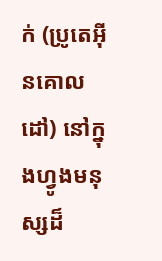ក់ (ប្រូតេអ៊ីនគោលដៅ) នៅក្នុងហ្វូងមនុស្សដ៏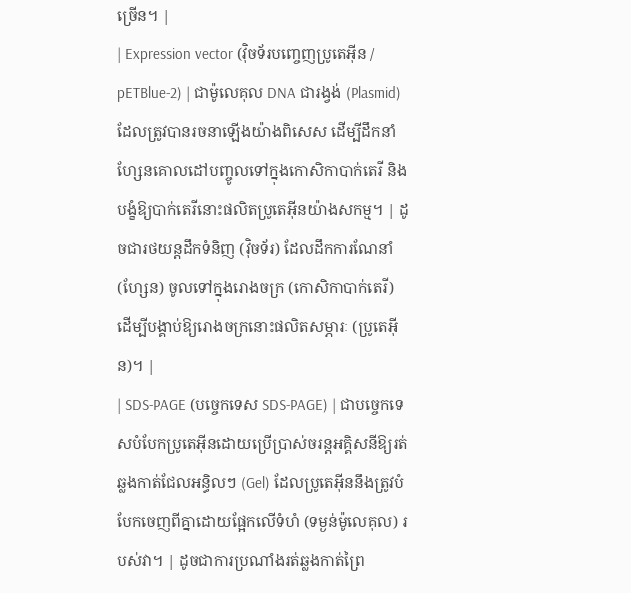ច្រើន។ |
| Expression vector (វ៉ិចទ័របញ្ចេញប្រូតេអ៊ីន / pETBlue-2) | ជាម៉ូលេគុល DNA ជារង្វង់ (Plasmid) ដែលត្រូវបានរចនាឡើងយ៉ាងពិសេស ដើម្បីដឹកនាំហ្សែនគោលដៅបញ្ចូលទៅក្នុងកោសិកាបាក់តេរី និងបង្ខំឱ្យបាក់តេរីនោះផលិតប្រូតេអ៊ីនយ៉ាងសកម្ម។ | ដូចជារថយន្តដឹកទំនិញ (វ៉ិចទ័រ) ដែលដឹកការណែនាំ (ហ្សែន) ចូលទៅក្នុងរោងចក្រ (កោសិកាបាក់តេរី) ដើម្បីបង្គាប់ឱ្យរោងចក្រនោះផលិតសម្ភារៈ (ប្រូតេអ៊ីន)។ |
| SDS-PAGE (បច្ចេកទេស SDS-PAGE) | ជាបច្ចេកទេសបំបែកប្រូតេអ៊ីនដោយប្រើប្រាស់ចរន្តអគ្គិសនីឱ្យរត់ឆ្លងកាត់ជែលអន្ធិលៗ (Gel) ដែលប្រូតេអ៊ីននឹងត្រូវបំបែកចេញពីគ្នាដោយផ្អែកលើទំហំ (ទម្ងន់ម៉ូលេគុល) របស់វា។ | ដូចជាការប្រណាំងរត់ឆ្លងកាត់ព្រៃ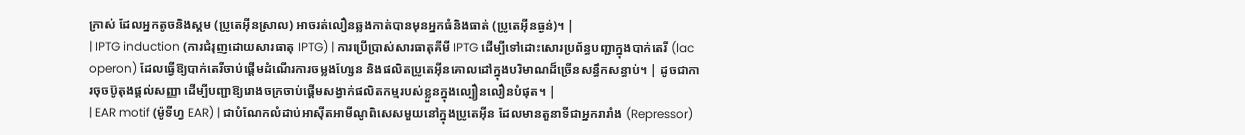ក្រាស់ ដែលអ្នកតូចនិងស្គម (ប្រូតេអ៊ីនស្រាល) អាចរត់លឿនឆ្លងកាត់បានមុនអ្នកធំនិងធាត់ (ប្រូតេអ៊ីនធ្ងន់)។ |
| IPTG induction (ការជំរុញដោយសារធាតុ IPTG) | ការប្រើប្រាស់សារធាតុគីមី IPTG ដើម្បីទៅដោះសោរប្រព័ន្ធបញ្ជាក្នុងបាក់តេរី (lac operon) ដែលធ្វើឱ្យបាក់តេរីចាប់ផ្តើមដំណើរការចម្លងហ្សែន និងផលិតប្រូតេអ៊ីនគោលដៅក្នុងបរិមាណដ៏ច្រើនសន្ធឹកសន្ធាប់។ | ដូចជាការចុចប៊ូតុងផ្តល់សញ្ញា ដើម្បីបញ្ជាឱ្យរោងចក្រចាប់ផ្តើមសង្វាក់ផលិតកម្មរបស់ខ្លួនក្នុងល្បឿនលឿនបំផុត។ |
| EAR motif (ម៉ូទីហ្វ EAR) | ជាបំណែកលំដាប់អាស៊ីតអាមីណូពិសេសមួយនៅក្នុងប្រូតេអ៊ីន ដែលមានតួនាទីជាអ្នករារាំង (Repressor)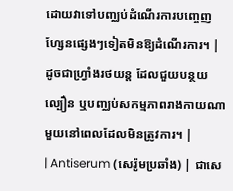ដោយវាទៅបញ្ឈប់ដំណើរការបញ្ចេញហ្សែនផ្សេងៗទៀតមិនឱ្យដំណើរការ។ | ដូចជាហ្វ្រាំងរថយន្ត ដែលជួយបន្ថយល្បឿន ឬបញ្ឈប់សកម្មភាពរាងកាយណាមួយនៅពេលដែលមិនត្រូវការ។ |
| Antiserum (សេរ៉ូមប្រឆាំង) | ជាសេ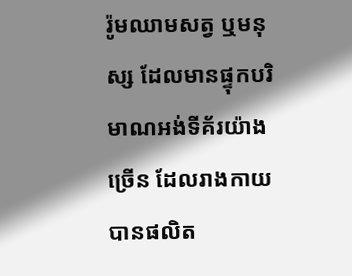រ៉ូមឈាមសត្វ ឬមនុស្ស ដែលមានផ្ទុកបរិមាណអង់ទីគ័រយ៉ាងច្រើន ដែលរាងកាយបានផលិត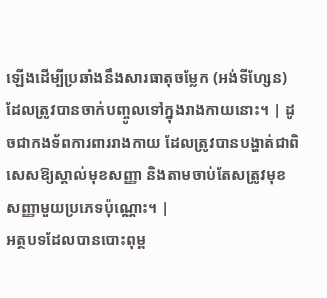ឡើងដើម្បីប្រឆាំងនឹងសារធាតុចម្លែក (អង់ទីហ្សែន) ដែលត្រូវបានចាក់បញ្ចូលទៅក្នុងរាងកាយនោះ។ | ដូចជាកងទ័ពការពាររាងកាយ ដែលត្រូវបានបង្ហាត់ជាពិសេសឱ្យស្គាល់មុខសញ្ញា និងតាមចាប់តែសត្រូវមុខសញ្ញាមួយប្រភេទប៉ុណ្ណោះ។ |
អត្ថបទដែលបានបោះពុម្ព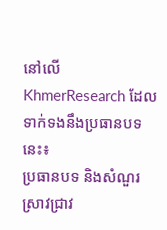នៅលើ KhmerResearch ដែលទាក់ទងនឹងប្រធានបទនេះ៖
ប្រធានបទ និងសំណួរស្រាវជ្រាវ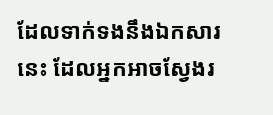ដែលទាក់ទងនឹងឯកសារនេះ ដែលអ្នកអាចស្វែងរ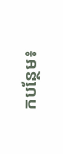កបន្ថែម៖